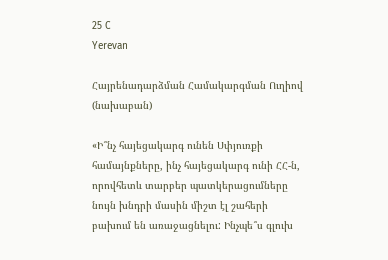25 C
Yerevan

Հայրենադարձման Համակարգման Ուղիով (նախաբան)

«Ի՞նչ հայեցակարգ ունեն Սփյուռքի համայնքները, ինչ հայեցակարգ ունի ՀՀ‑ն, որովհետև տարբեր պատկերացումները նույն խնդրի մասին միշտ էլ շահերի բախում են առաջացնելու: Ինչպե՞ս գլուխ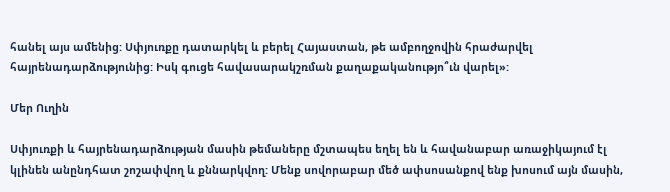հանել այս ամենից: Սփյուռքը դատարկել և բերել Հայաստան, թե ամբողջովին հրաժարվել հայրենադարձությունից: Իսկ գուցե հավասարակշռման քաղաքականությո՞ւն վարել»:

Մեր Ուղին

Սփյուռքի և հայրենադարձության մասին թեմաները մշտապես եղել են և հավանաբար առաջիկայում էլ կլինեն անընդհատ շոշափվող և քննարկվող: Մենք սովորաբար մեծ ափսոսանքով ենք խոսում այն մասին,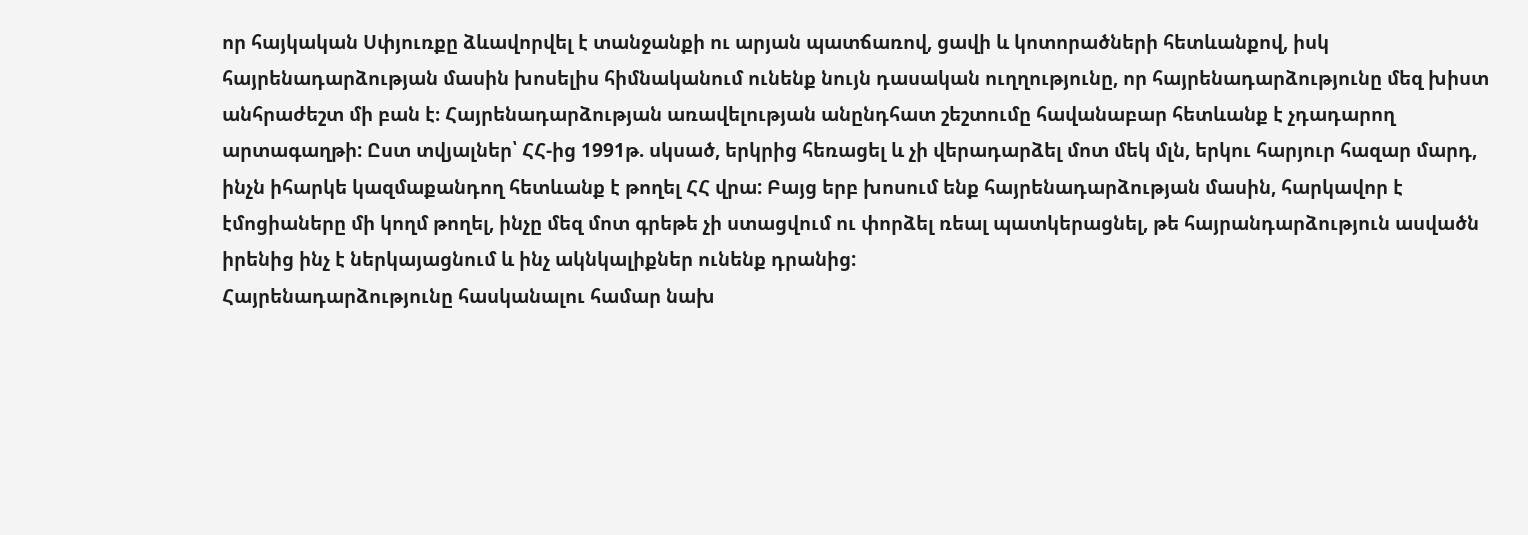որ հայկական Սփյուռքը ձևավորվել է տանջանքի ու արյան պատճառով, ցավի և կոտորածների հետևանքով, իսկ հայրենադարձության մասին խոսելիս հիմնականում ունենք նույն դասական ուղղությունը, որ հայրենադարձությունը մեզ խիստ անհրաժեշտ մի բան է։ Հայրենադարձության առավելության անընդհատ շեշտումը հավանաբար հետևանք է չդադարող արտագաղթի: Ըստ տվյալներ՝ ՀՀ-ից 1991թ. սկսած, երկրից հեռացել և չի վերադարձել մոտ մեկ մլն, երկու հարյուր հազար մարդ, ինչն իհարկե կազմաքանդող հետևանք է թողել ՀՀ վրա: Բայց երբ խոսում ենք հայրենադարձության մասին, հարկավոր է էմոցիաները մի կողմ թողել, ինչը մեզ մոտ գրեթե չի ստացվում ու փորձել ռեալ պատկերացնել, թե հայրանդարձություն ասվածն իրենից ինչ է ներկայացնում և ինչ ակնկալիքներ ունենք դրանից:
Հայրենադարձությունը հասկանալու համար նախ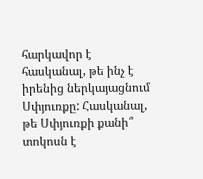հարկավոր է հասկանալ, թե ինչ է իրենից ներկայացնում Սփյուռքը: Հասկանալ, թե Սփյուռքի քանի՞ տոկոսն է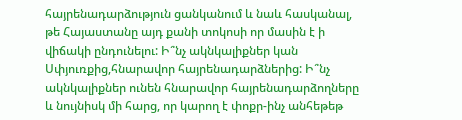հայրենադարձություն ցանկանում և նաև հասկանալ, թե Հայաստանը այդ քանի տոկոսի որ մասին է ի վիճակի ընդունելու: Ի՞նչ ակնկալիքներ կան Սփյուռքից,հնարավոր հայրենադարձներից: Ի՞նչ ակնկալիքներ ունեն հնարավոր հայրենադարձողները և նույնիսկ մի հարց, որ կարող է փոքր-ինչ անհեթեթ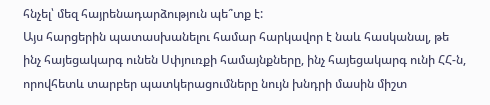հնչել՝ մեզ հայրենադարձություն պե՞տք է:
Այս հարցերին պատասխանելու համար հարկավոր է նաև հասկանալ, թե ինչ հայեցակարգ ունեն Սփյուռքի համայնքները, ինչ հայեցակարգ ունի ՀՀ‑ն, որովհետև տարբեր պատկերացումները նույն խնդրի մասին միշտ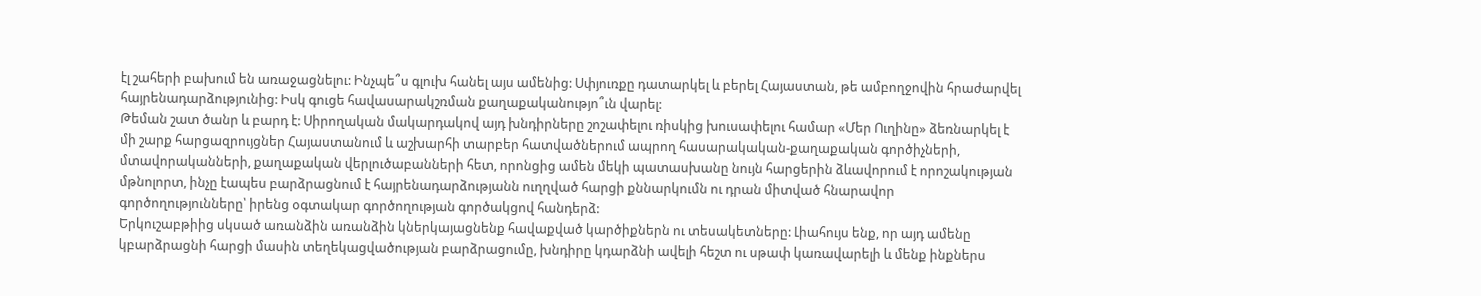էլ շահերի բախում են առաջացնելու: Ինչպե՞ս գլուխ հանել այս ամենից: Սփյուռքը դատարկել և բերել Հայաստան, թե ամբողջովին հրաժարվել հայրենադարձությունից: Իսկ գուցե հավասարակշռման քաղաքականությո՞ւն վարել:
Թեման շատ ծանր և բարդ է: Սիրողական մակարդակով այդ խնդիրները շոշափելու ռիսկից խուսափելու համար «Մեր Ուղինը» ձեռնարկել է մի շարք հարցազրույցներ Հայաստանում և աշխարհի տարբեր հատվածներում ապրող հասարակական-քաղաքական գործիչների, մտավորականների, քաղաքական վերլուծաբանների հետ, որոնցից ամեն մեկի պատասխանը նույն հարցերին ձևավորում է որոշակության մթնոլորտ, ինչը էապես բարձրացնում է հայրենադարձությանն ուղղված հարցի քննարկումն ու դրան միտված հնարավոր գործողությունները՝ իրենց օգտակար գործողության գործակցով հանդերձ:
Երկուշաբթիից սկսած առանձին առանձին կներկայացնենք հավաքված կարծիքներն ու տեսակետները: Լիահույս ենք, որ այդ ամենը կբարձրացնի հարցի մասին տեղեկացվածության բարձրացումը, խնդիրը կդարձնի ավելի հեշտ ու սթափ կառավարելի և մենք ինքներս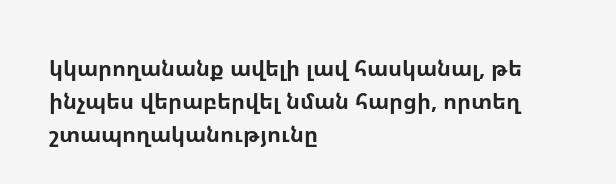կկարողանանք ավելի լավ հասկանալ, թե ինչպես վերաբերվել նման հարցի, որտեղ շտապողականությունը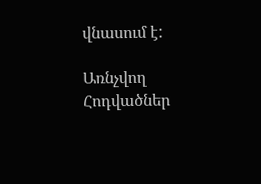վնասում է:

Առնչվող Հոդվածներ